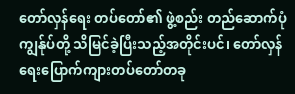တော်လှန်ရေး တပ်တော်၏ ဖွဲ့စည်း တည်ဆောက်ပုံ
ကျွန်ုပ်တို့ သိမြင်ခဲ့ပြီးသည့်အတိုင်းပင်၊ တော်လှန်ရေးပြောက်ကျားတပ်တော်တခု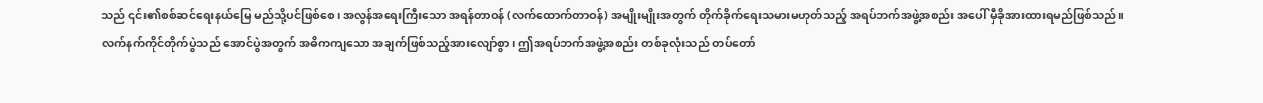သည် ၎င်း၏စစ်ဆင်ရေးနယ်မြေ မည်သို့ပင်ဖြစ်စေ၊ အလွန်အရေးကြီးသော အရန်တာဝန် (လက်ထောက်တာဝန်) အမျိုးမျိုးအတွက် တိုက်ခိုက်ရေးသမားမဟုတ်သည့် အရပ်ဘက်အဖွဲ့အစည်း အပေါ် မှီခိုအားထားရမည်ဖြစ်သည်။
လက်နက်ကိုင်တိုက်ပွဲသည် အောင်ပွဲအတွက် အဓိကကျသော အချက်ဖြစ်သည့်အားလျော်စွာ၊ ဤအရပ်ဘက်အဖွဲ့အစည်း တစ်ခုလုံးသည် တပ်တော်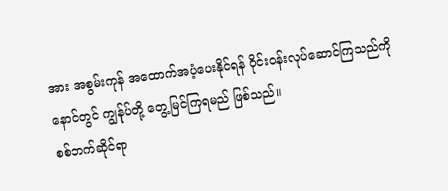အား အစွမ်းကုန် အထောက်အပံ့ပေးနိုင်ရန် ဝိုင်းဝန်းလုပ်ဆောင်ကြသည်ကို နောင်တွင် ကျွန်ုပ်တို့ တွေ့မြင်ကြရမည် ဖြစ်သည်။
စစ်ဘက်ဆိုင်ရာ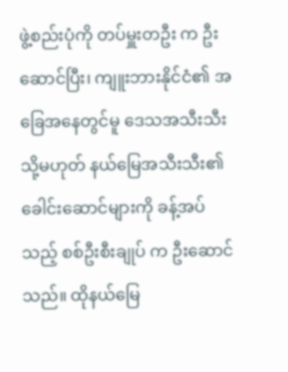ဖွဲ့စည်းပုံကို တပ်မှူးတဦး က ဦးဆောင်ပြီး၊ ကျူးဘားနိုင်ငံ၏ အခြေအနေတွင်မူ ဒေသအသီးသီး သို့မဟုတ် နယ်မြေအသီးသီး၏ ခေါင်းဆောင်များကို ခန့်အပ်သည့် စစ်ဦးစီးချုပ် က ဦးဆောင်သည်။ ထိုနယ်မြေ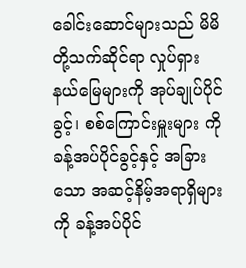ခေါင်းဆောင်များသည် မိမိတို့သက်ဆိုင်ရာ လှုပ်ရှားနယ်မြေများကို အုပ်ချုပ်ပိုင်ခွင့်၊ စစ်ကြောင်းမှူးများ ကို ခန့်အပ်ပိုင်ခွင့်နှင့် အခြားသော အဆင့်နိမ့်အရာရှိများကို ခန့်အပ်ပိုင်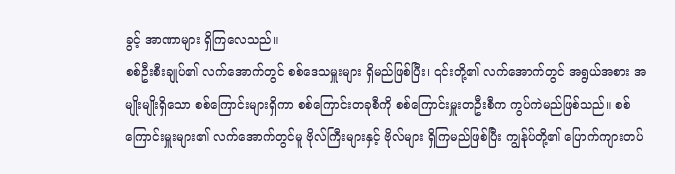ခွင့် အာဏာများ ရှိကြလေသည်။
စစ်ဦးစီးချုပ်၏ လက်အောက်တွင် စစ်ဒေသမှူးများ ရှိမည်ဖြစ်ပြီး၊ ၎င်းတို့၏ လက်အောက်တွင် အရွယ်အစား အမျိုးမျိုးရှိသော စစ်ကြောင်းများရှိကာ စစ်ကြောင်းတခုစီကို စစ်ကြောင်းမှူးတဦးစီက ကွပ်ကဲမည်ဖြစ်သည်။ စစ်ကြောင်းမှူးများ၏ လက်အောက်တွင်မူ ဗိုလ်ကြီးများနှင့် ဗိုလ်များ ရှိကြမည်ဖြစ်ပြီး ကျွန်ုပ်တို့၏ ပြောက်ကျားတပ်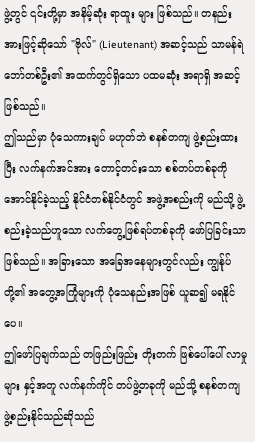ဖွဲ့တွင် ၎င်းတို့မှာ အနိမ့်ဆုံး ရာထူး များ ဖြစ်သည်။ တနည်း အားဖြင့်ဆိုသော် "ဗိုလ်" (Lieutenant) အဆင့်သည် သာမန်ရဲဘော်တစ်ဦး၏ အထက်တွင်ရှိသော ပထမဆုံး အရာရှိ အဆင့်ဖြစ်သည်။
ဤသည်မှာ ပုံသေကားချပ် မဟုတ်ဘဲ စနစ်တကျ ဖွဲ့စည်းထားပြီး လက်နက်အင်အား တောင့်တင်းသော စစ်တပ်တစ်ခုကို အောင်နိုင်ခဲ့သည့် နိုင်ငံတစ်နိုင်ငံတွင် အဖွဲ့အစည်းကို မည်သို့ ဖွဲ့စည်းခဲ့သည်ဟူသော လက်တွေ့ဖြစ်ရပ်တစ်ခုကို ဖော်ပြခြင်းသာ ဖြစ်သည်။ အခြားသော အခြေအနေများတွင်လည်း ကျွန်ုပ်တို့၏ အတွေ့အကြုံများကို ပုံသေနည်းအဖြစ် ယူဆ၍ မရနိုင်ပေ။
ဤဖော်ပြချက်သည် တဖြည်းဖြည်း တိုးတက် ဖြစ်ပေါ်ပေါ် လာမှု များ နှင့်အတူ လက်နက်ကိုင် တပ်ဖွဲ့တခုကို မည်သို့ စနစ်တကျ ဖွဲ့စည်းနိုင်သည်ဆိုသည်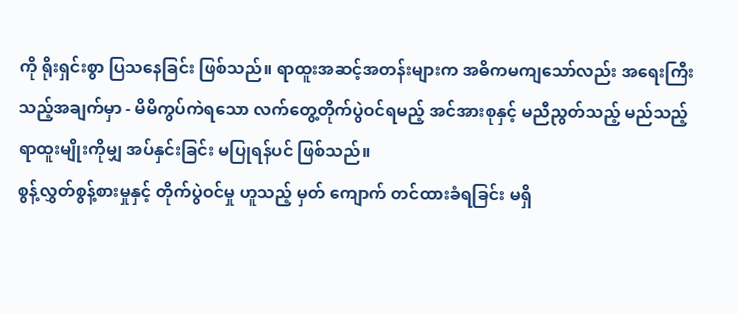ကို ရိုးရှင်းစွာ ပြသနေခြင်း ဖြစ်သည်။ ရာထူးအဆင့်အတန်းများက အဓိကမကျသော်လည်း အရေးကြီးသည့်အချက်မှာ - မိမိကွပ်ကဲရသော လက်တွေ့တိုက်ပွဲဝင်ရမည့် အင်အားစုနှင့် မညီညွတ်သည့် မည်သည့်ရာထူးမျိုးကိုမျှ အပ်နှင်းခြင်း မပြုရန်ပင် ဖြစ်သည်။
စွန့်လွှတ်စွန့်စားမှုနှင့် တိုက်ပွဲဝင်မှု ဟူသည့် မှတ် ကျောက် တင်ထားခံရခြင်း မရှိ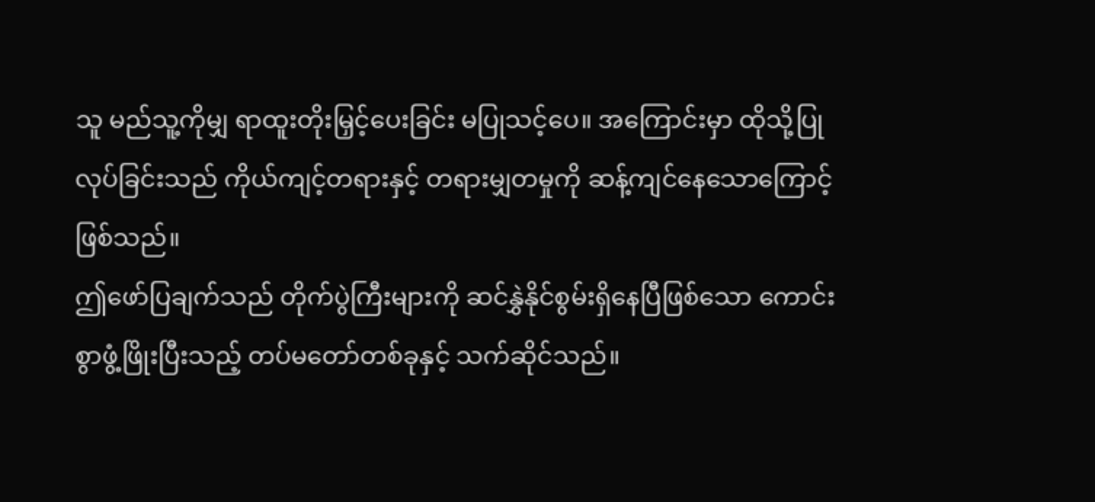သူ မည်သူ့ကိုမျှ ရာထူးတိုးမြှင့်ပေးခြင်း မပြုသင့်ပေ။ အကြောင်းမှာ ထိုသို့ပြုလုပ်ခြင်းသည် ကိုယ်ကျင့်တရားနှင့် တရားမျှတမှုကို ဆန့်ကျင်နေသောကြောင့် ဖြစ်သည်။
ဤဖော်ပြချက်သည် တိုက်ပွဲကြီးများကို ဆင်နွှဲနိုင်စွမ်းရှိနေပြီဖြစ်သော ကောင်းစွာဖွံ့ဖြိုးပြီးသည့် တပ်မတော်တစ်ခုနှင့် သက်ဆိုင်သည်။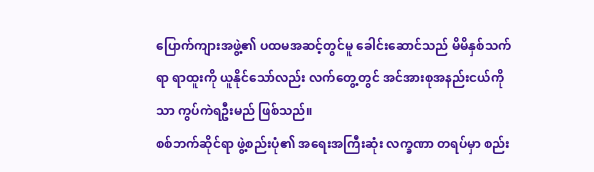ပြောက်ကျားအဖွဲ့၏ ပထမအဆင့်တွင်မူ ခေါင်းဆောင်သည် မိမိနှစ်သက်ရာ ရာထူးကို ယူနိုင်သော်လည်း လက်တွေ့တွင် အင်အားစုအနည်းငယ်ကိုသာ ကွပ်ကဲရဦးမည် ဖြစ်သည်။
စစ်ဘက်ဆိုင်ရာ ဖွဲ့စည်းပုံ၏ အရေးအကြီးဆုံး လက္ခဏာ တရပ်မှာ စည်း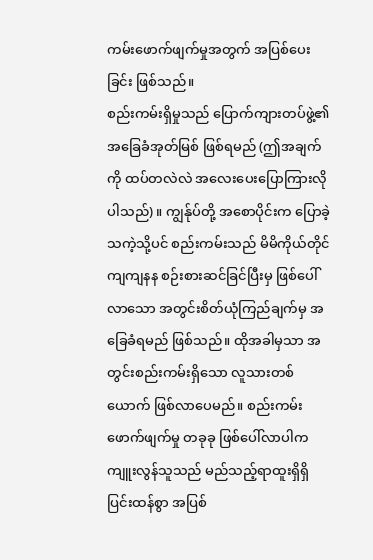ကမ်းဖောက်ဖျက်မှုအတွက် အပြစ်ပေးခြင်း ဖြစ်သည်။
စည်းကမ်းရှိမှုသည် ပြောက်ကျားတပ်ဖွဲ့၏ အခြေခံအုတ်မြစ် ဖြစ်ရမည် (ဤအချက်ကို ထပ်တလဲလဲ အလေးပေးပြောကြားလိုပါသည်)။ ကျွန်ုပ်တို့ အစောပိုင်းက ပြောခဲ့သကဲ့သို့ပင် စည်းကမ်းသည် မိမိကိုယ်တိုင် ကျကျနန စဉ်းစားဆင်ခြင်ပြီးမှ ဖြစ်ပေါ်လာသော အတွင်းစိတ်ယုံကြည်ချက်မှ အခြေခံရမည် ဖြစ်သည်။ ထိုအခါမှသာ အတွင်းစည်းကမ်းရှိသော လူသားတစ်ယောက် ဖြစ်လာပေမည်။ စည်းကမ်းဖောက်ဖျက်မှု တခုခု ဖြစ်ပေါ်လာပါက ကျူးလွန်သူသည် မည်သည့်ရာထူးရှိရှိ ပြင်းထန်စွာ အပြစ်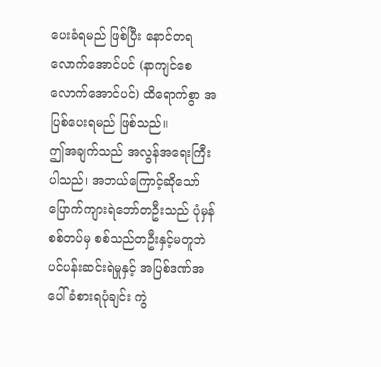ပေးခံရမည် ဖြစ်ပြီး နောင်တရလောက်အောင်ပင် (နာကျင်စေလောက်အောင်ပင်) ထိရောက်စွာ အပြစ်ပေးရမည် ဖြစ်သည်။
ဤအချက်သည် အလွန်အရေးကြီးပါသည်၊ အဘယ်ကြောင့်ဆိုသော် ပြောက်ကျားရဲဘော်တဦးသည် ပုံမှန် စစ်တပ်မှ စစ်သည်တဦးနှင့်မတူဘဲ ပင်ပန်းဆင်းရဲမှုနှင့် အပြစ်ဒဏ်အပေါ် ခံစားရပုံချင်း ကွဲ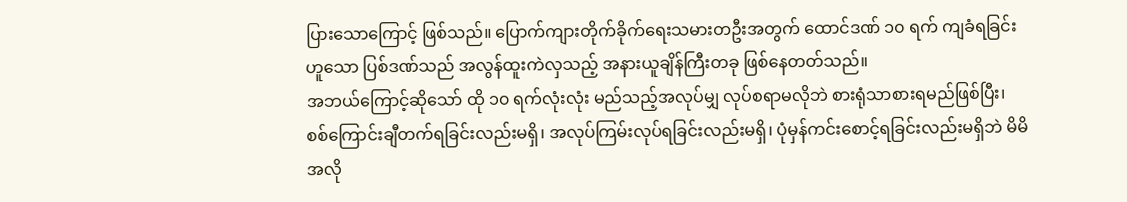ပြားသောကြောင့် ဖြစ်သည်။ ပြောက်ကျားတိုက်ခိုက်ရေးသမားတဦးအတွက် ထောင်ဒဏ် ၁၀ ရက် ကျခံရခြင်းဟူသော ပြစ်ဒဏ်သည် အလွန်ထူးကဲလှသည့် အနားယူချိန်ကြီးတခု ဖြစ်နေတတ်သည်။
အဘယ်ကြောင့်ဆိုသော် ထို ၁၀ ရက်လုံးလုံး မည်သည့်အလုပ်မျှ လုပ်စရာမလိုဘဲ စားရုံသာစားရမည်ဖြစ်ပြီး၊ စစ်ကြောင်းချီတက်ရခြင်းလည်းမရှိ၊ အလုပ်ကြမ်းလုပ်ရခြင်းလည်းမရှိ၊ ပုံမှန်ကင်းစောင့်ရခြင်းလည်းမရှိဘဲ မိမိအလို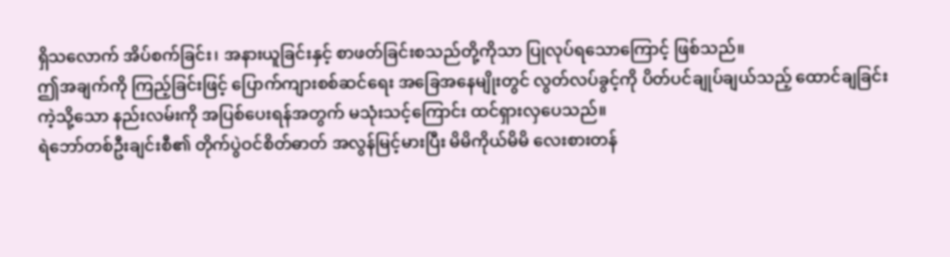ရှိသလောက် အိပ်စက်ခြင်း၊ အနားယူခြင်းနှင့် စာဖတ်ခြင်းစသည်တို့ကိုသာ ပြုလုပ်ရသောကြောင့် ဖြစ်သည်။
ဤအချက်ကို ကြည့်ခြင်းဖြင့် ပြောက်ကျားစစ်ဆင်ရေး အခြေအနေမျိုးတွင် လွတ်လပ်ခွင့်ကို ပိတ်ပင်ချုပ်ချယ်သည့် ထောင်ချခြင်း ကဲ့သို့သော နည်းလမ်းကို အပြစ်ပေးရန်အတွက် မသုံးသင့်ကြောင်း ထင်ရှားလှပေသည်။
ရဲဘော်တစ်ဦးချင်းစီ၏ တိုက်ပွဲဝင်စိတ်ဓာတ် အလွန်မြင့်မားပြီး မိမိကိုယ်မိမိ လေးစားတန်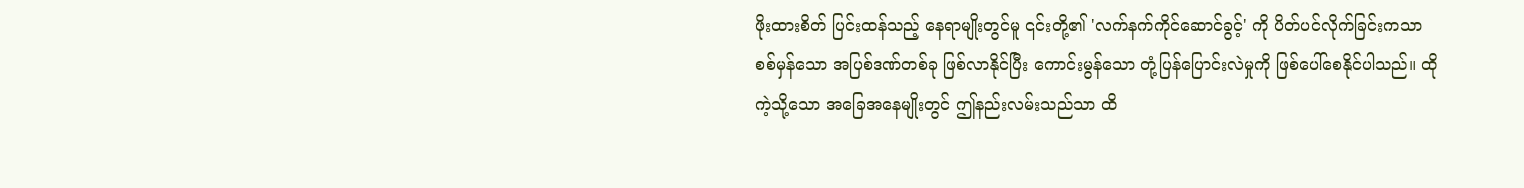ဖိုးထားစိတ် ပြင်းထန်သည့် နေရာမျိုးတွင်မူ ၎င်းတို့၏ 'လက်နက်ကိုင်ဆောင်ခွင့်' ကို ပိတ်ပင်လိုက်ခြင်းကသာ စစ်မှန်သော အပြစ်ဒဏ်တစ်ခု ဖြစ်လာနိုင်ပြီး ကောင်းမွန်သော တုံ့ပြန်ပြောင်းလဲမှုကို ဖြစ်ပေါ်စေနိုင်ပါသည်။ ထိုကဲ့သို့သော အခြေအနေမျိုးတွင် ဤနည်းလမ်းသည်သာ ထိ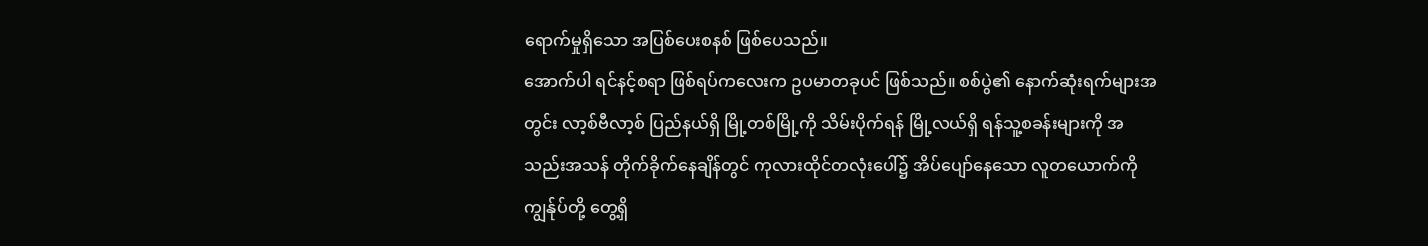ရောက်မှုရှိသော အပြစ်ပေးစနစ် ဖြစ်ပေသည်။
အောက်ပါ ရင်နင့်စရာ ဖြစ်ရပ်ကလေးက ဥပမာတခုပင် ဖြစ်သည်။ စစ်ပွဲ၏ နောက်ဆုံးရက်များအတွင်း လာ့စ်ဗီလာ့စ် ပြည်နယ်ရှိ မြို့တစ်မြို့ကို သိမ်းပိုက်ရန် မြို့လယ်ရှိ ရန်သူ့စခန်းများကို အသည်းအသန် တိုက်ခိုက်နေချိန်တွင် ကုလားထိုင်တလုံးပေါ်၌ အိပ်ပျော်နေသော လူတယောက်ကို ကျွန်ုပ်တို့ တွေ့ရှိ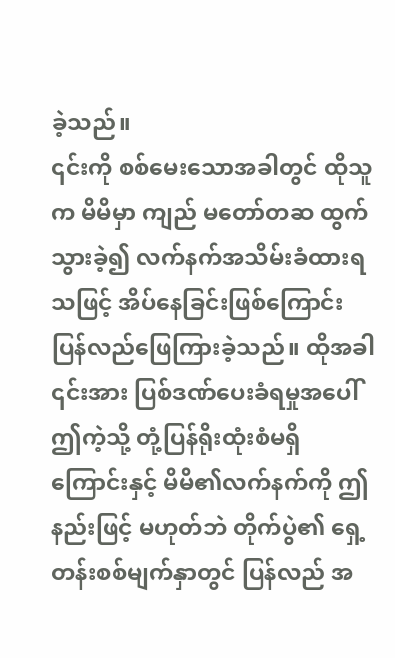ခဲ့သည်။
၎င်းကို စစ်မေးသောအခါတွင် ထိုသူက မိမိမှာ ကျည် မတော်တဆ ထွက်သွားခဲ့၍ လက်နက်အသိမ်းခံထားရသဖြင့် အိပ်နေခြင်းဖြစ်ကြောင်း ပြန်လည်ဖြေကြားခဲ့သည်။ ထိုအခါ ၎င်းအား ပြစ်ဒဏ်ပေးခံရမှုအပေါ် ဤကဲ့သို့ တုံ့ပြန်ရိုးထုံးစံမရှိကြောင်းနှင့် မိမိ၏လက်နက်ကို ဤနည်းဖြင့် မဟုတ်ဘဲ တိုက်ပွဲ၏ ရှေ့တန်းစစ်မျက်နှာတွင် ပြန်လည် အ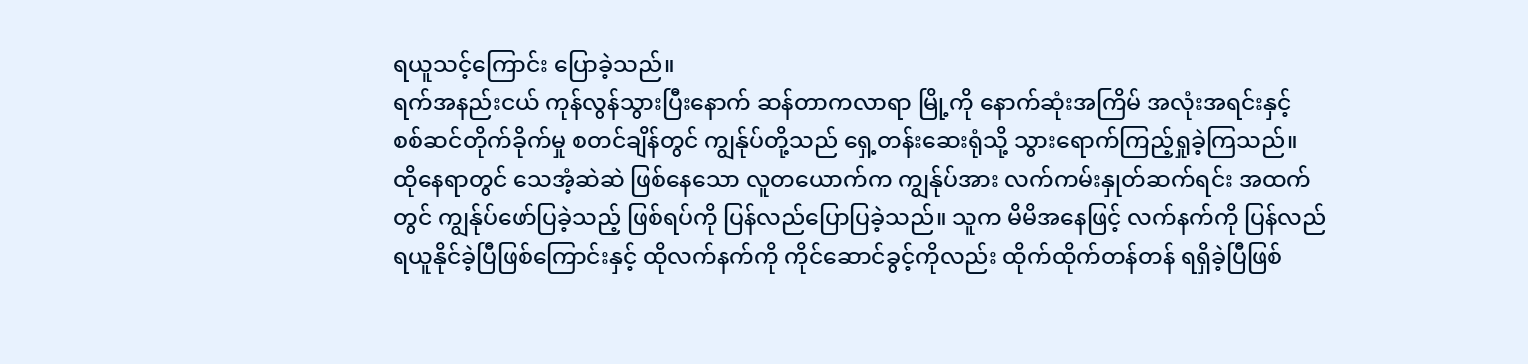ရယူသင့်ကြောင်း ပြောခဲ့သည်။
ရက်အနည်းငယ် ကုန်လွန်သွားပြီးနောက် ဆန်တာကလာရာ မြို့ကို နောက်ဆုံးအကြိမ် အလုံးအရင်းနှင့် စစ်ဆင်တိုက်ခိုက်မှု စတင်ချိန်တွင် ကျွန်ုပ်တို့သည် ရှေ့တန်းဆေးရုံသို့ သွားရောက်ကြည့်ရှုခဲ့ကြသည်။ ထိုနေရာတွင် သေအံ့ဆဲဆဲ ဖြစ်နေသော လူတယောက်က ကျွန်ုပ်အား လက်ကမ်းနှုတ်ဆက်ရင်း အထက်တွင် ကျွန်ုပ်ဖော်ပြခဲ့သည့် ဖြစ်ရပ်ကို ပြန်လည်ပြောပြခဲ့သည်။ သူက မိမိအနေဖြင့် လက်နက်ကို ပြန်လည်ရယူနိုင်ခဲ့ပြီဖြစ်ကြောင်းနှင့် ထိုလက်နက်ကို ကိုင်ဆောင်ခွင့်ကိုလည်း ထိုက်ထိုက်တန်တန် ရရှိခဲ့ပြီဖြစ်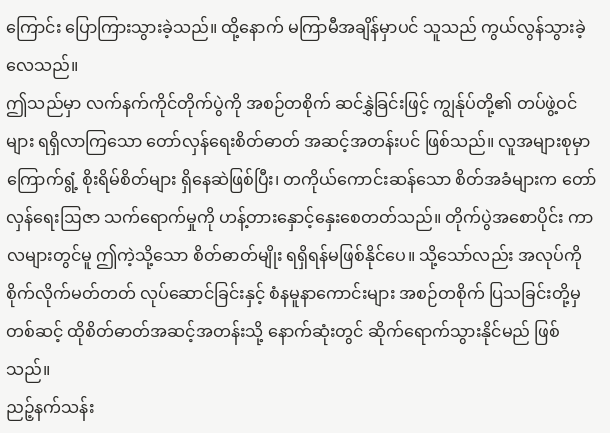ကြောင်း ပြောကြားသွားခဲ့သည်။ ထို့နောက် မကြာမီအချိန်မှာပင် သူသည် ကွယ်လွန်သွားခဲ့လေသည်။
ဤသည်မှာ လက်နက်ကိုင်တိုက်ပွဲကို အစဉ်တစိုက် ဆင်နွှဲခြင်းဖြင့် ကျွန်ုပ်တို့၏ တပ်ဖွဲ့ဝင်များ ရရှိလာကြသော တော်လှန်ရေးစိတ်ဓာတ် အဆင့်အတန်းပင် ဖြစ်သည်။ လူအများစုမှာ ကြောက်ရွံ့ စိုးရိမ်စိတ်များ ရှိနေဆဲဖြစ်ပြီး၊ တကိုယ်ကောင်းဆန်သော စိတ်အခံများက တော်လှန်ရေးဩဇာ သက်ရောက်မှုကို ဟန့်တားနှောင့်နှေးစေတတ်သည်။ တိုက်ပွဲအစောပိုင်း ကာလများတွင်မူ ဤကဲ့သို့သော စိတ်ဓာတ်မျိုး ရရှိရန်မဖြစ်နိုင်ပေ။ သို့သော်လည်း အလုပ်ကို စိုက်လိုက်မတ်တတ် လုပ်ဆောင်ခြင်းနှင့် စံနမူနာကောင်းများ အစဉ်တစိုက် ပြသခြင်းတို့မှတစ်ဆင့် ထိုစိတ်ဓာတ်အဆင့်အတန်းသို့ နောက်ဆုံးတွင် ဆိုက်ရောက်သွားနိုင်မည် ဖြစ်သည်။
ညဉ့်နက်သန်း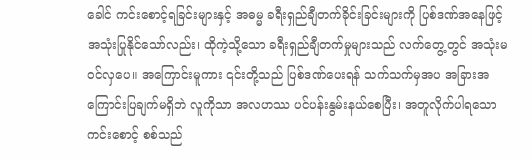ခေါင် ကင်းစောင့်ရခြင်းများနှင့် အဓမ္မ ခရီးရှည်ချီတက်ခိုင်းခြင်းများကို ပြစ်ဒဏ်အနေဖြင့် အသုံးပြုနိုင်သော်လည်း၊ ထိုကဲ့သို့သော ခရီးရှည်ချီတက်မှုများသည် လက်တွေ့တွင် အသုံးမဝင်လှပေ။ အကြောင်းမူကား ၎င်းတို့သည် ပြစ်ဒဏ်ပေးရန် သက်သက်မှအပ အခြားအကြောင်းပြချက်မရှိဘဲ လူကိုသာ အလဟဿ ပင်ပန်းနွမ်းနယ်စေပြီး၊ အတူလိုက်ပါရသော ကင်းစောင့် စစ်သည်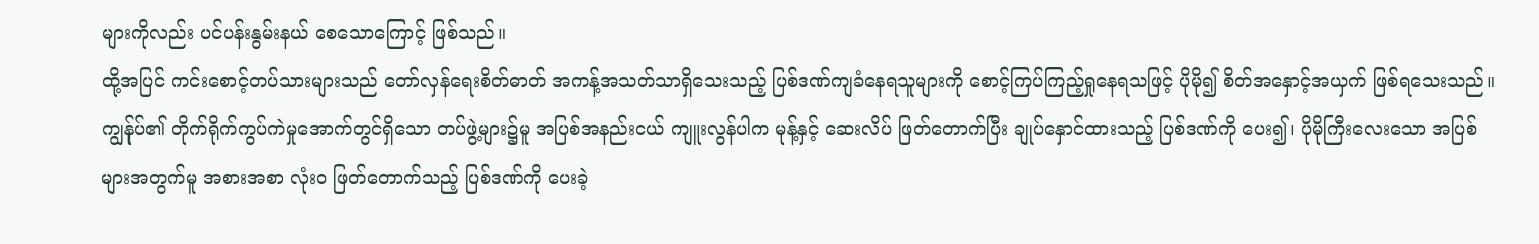များကိုလည်း ပင်ပန်းနွမ်းနယ် စေသောကြောင့် ဖြစ်သည်။
ထို့အပြင် ကင်းစောင့်တပ်သားများသည် တော်လှန်ရေးစိတ်ဓာတ် အကန့်အသတ်သာရှိသေးသည့် ပြစ်ဒဏ်ကျခံနေရသူများကို စောင့်ကြပ်ကြည့်ရှုနေရသဖြင့် ပိုမို၍ စိတ်အနှောင့်အယှက် ဖြစ်ရသေးသည်။
ကျွန်ုပ်၏ တိုက်ရိုက်ကွပ်ကဲမှုအောက်တွင်ရှိသော တပ်ဖွဲ့များ၌မူ အပြစ်အနည်းငယ် ကျူးလွန်ပါက မုန့်နှင့် ဆေးလိပ် ဖြတ်တောက်ပြီး ချုပ်နှောင်ထားသည့် ပြစ်ဒဏ်ကို ပေး၍၊ ပိုမိုကြီးလေးသော အပြစ်များအတွက်မူ အစားအစာ လုံးဝ ဖြတ်တောက်သည့် ပြစ်ဒဏ်ကို ပေးခဲ့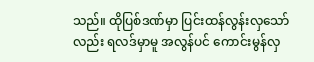သည်။ ထိုပြစ်ဒဏ်မှာ ပြင်းထန်လွန်းလှသော်လည်း ရလဒ်မှာမူ အလွန်ပင် ကောင်းမွန်လှ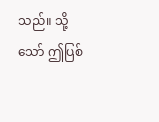သည်။ သို့သော် ဤပြစ်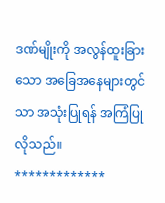ဒဏ်မျိုးကို အလွန်ထူးခြားသော အခြေအနေများတွင်သာ အသုံးပြုရန် အကြံပြုလိုသည်။
*************